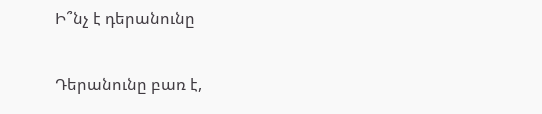Ի՞նչ է դերանունը

Դերանունը բառ է,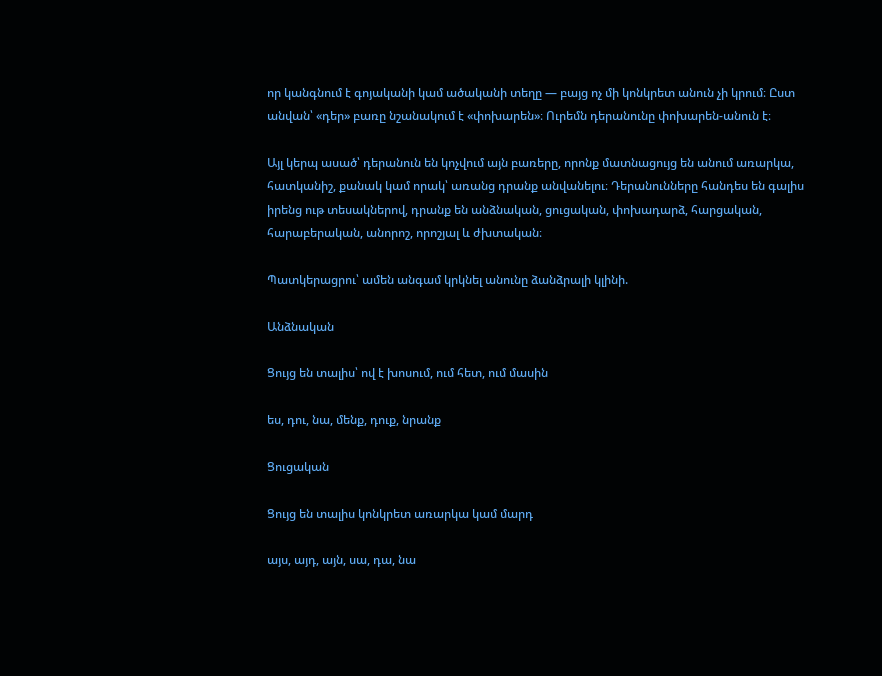որ կանգնում է գոյականի կամ ածականի տեղը — բայց ոչ մի կոնկրետ անուն չի կրում։ Ըստ անվան՝ «դեր» բառը նշանակում է «փոխարեն»։ Ուրեմն դերանունը փոխարեն-անուն է։

Այլ կերպ ասած՝ դերանուն են կոչվում այն բառերը, որոնք մատնացույց են անում առարկա, հատկանիշ, քանակ կամ որակ՝ առանց դրանք անվանելու։ Դերանունները հանդես են գալիս իրենց ութ տեսակներով, դրանք են անձնական, ցուցական, փոխադարձ, հարցական, հարաբերական, անորոշ, որոշյալ և ժխտական։

Պատկերացրու՝ ամեն անգամ կրկնել անունը ձանձրալի կլինի.

Անձնական

Ցույց են տալիս՝ ով է խոսում, ում հետ, ում մասին

ես, դու, նա, մենք, դուք, նրանք

Ցուցական

Ցույց են տալիս կոնկրետ առարկա կամ մարդ

այս, այդ, այն, սա, դա, նա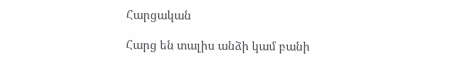Հարցական

Հարց են տալիս անձի կամ բանի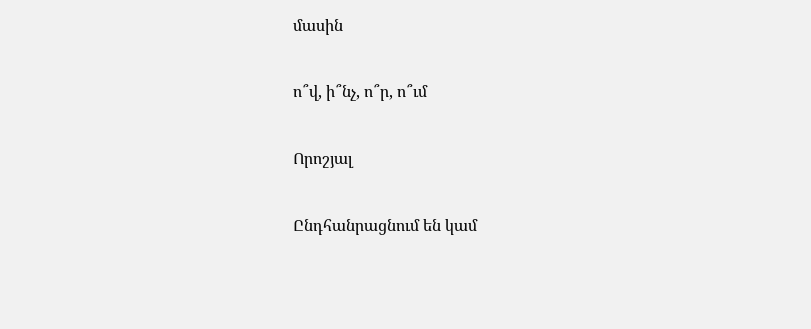մասին

ո՞վ, ի՞նչ, ո՞ր, ո՞ւմ

Որոշյալ

Ընդհանրացնում են կամ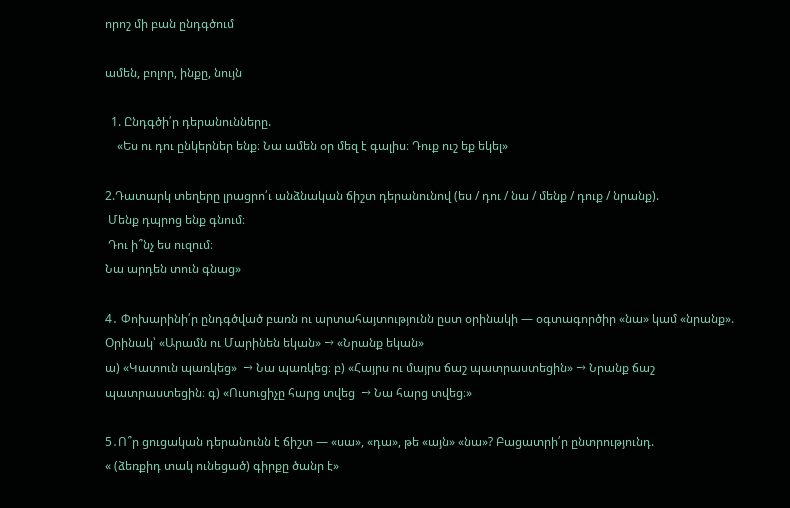որոշ մի բան ընդգծում

ամեն, բոլոր, ինքը, նույն

  1. Ընդգծի՛ր դերանունները.
    «Ես ու դու ընկերներ ենք։ Նա ամեն օր մեզ է գալիս։ Դուք ուշ եք եկել»

2.Դատարկ տեղերը լրացրո՛ւ անձնական ճիշտ դերանունով (ես / դու / նա / մենք / դուք / նրանք).
 Մենք դպրոց ենք գնում։
 Դու ի՞նչ ես ուզում։
Նա արդեն տուն գնաց»

4․ Փոխարինի՛ր ընդգծված բառն ու արտահայտությունն ըստ օրինակի — օգտագործիր «նա» կամ «նրանք».
Օրինակ՝ «Արամն ու Մարինեն եկան» → «Նրանք եկան»
ա) «Կատուն պառկեց»  → Նա պառկեց։ բ) «Հայրս ու մայրս ճաշ պատրաստեցին» → Նրանք ճաշ պատրաստեցին։ գ) «Ուսուցիչը հարց տվեց  → Նա հարց տվեց։»

5․Ո՞ր ցուցական դերանունն է ճիշտ — «սա», «դա», թե «այն» «նա»? Բացատրի՛ր ընտրությունդ.
« (ձեռքիդ տակ ունեցած) գիրքը ծանր է»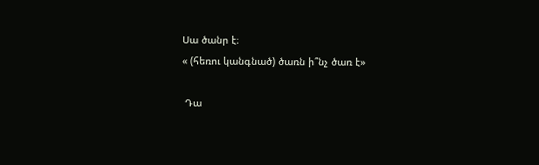Սա ծանր է։
« (հեռու կանգնած) ծառն ի՞նչ ծառ է»

 Դա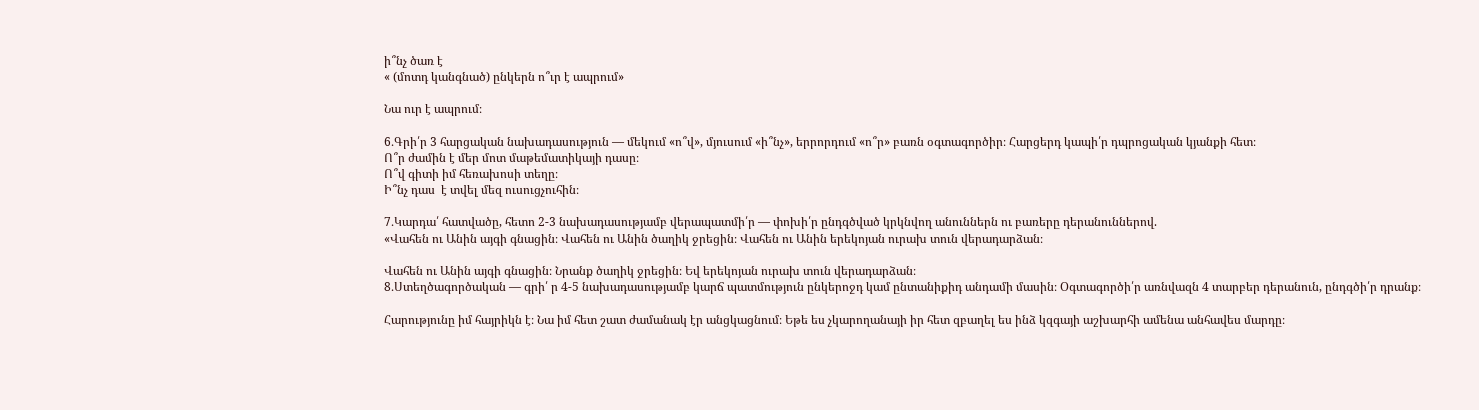ի՞նչ ծառ է
« (մոտդ կանգնած) ընկերն ո՞ւր է ապրում»

Նա ուր է ապրում։

6․Գրի՛ր 3 հարցական նախադասություն — մեկում «ո՞վ», մյուսում «ի՞նչ», երրորդում «ո՞ր» բառն օգտագործիր։ Հարցերդ կապի՛ր դպրոցական կյանքի հետ։
Ո՞ր ժամին է մեր մոտ մաթեմատիկայի դասը։
Ո՞վ գիտի իմ հեռախոսի տեղը։
Ի՞նչ դաս  է տվել մեզ ուսուցչուհին։

7․Կարդա՛ հատվածը, հետո 2-3 նախադասությամբ վերապատմի՛ր — փոխի՛ր ընդգծված կրկնվող անուններն ու բառերը դերանուններով.
«Վահեն ու Անին այգի գնացին։ Վահեն ու Անին ծաղիկ ջրեցին։ Վահեն ու Անին երեկոյան ուրախ տուն վերադարձան։

Վահեն ու Անին այգի գնացին։ Նրանք ծաղիկ ջրեցին։ Եվ երեկոյան ուրախ տուն վերադարձան։
8․Ստեղծագործական — գրի՛ ր 4-5 նախադասությամբ կարճ պատմություն ընկերոջդ կամ ընտանիքիդ անդամի մասին։ Օգտագործի՛ր առնվազն 4 տարբեր դերանուն, ընդգծի՛ր դրանք։

Հարությունը իմ հայրիկն է։ Նա իմ հետ շատ ժամանակ էր անցկացնում։ Եթե ես չկարողանայի իր հետ զբաղել ես ինձ կզգայի աշխարհի ամենա անհավես մարդը։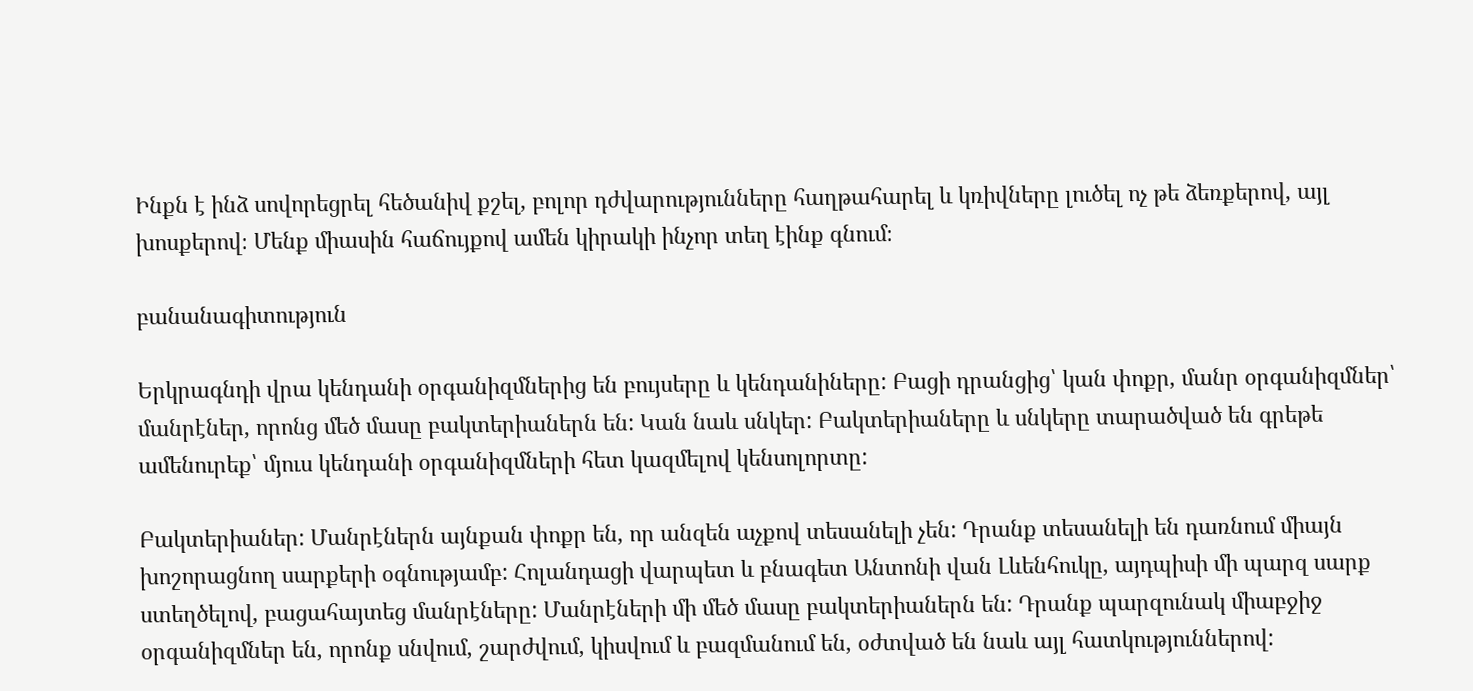Ինքն է ինձ սովորեցրել հեծանիվ քշել, բոլոր դժվարությունները հաղթահարել և կռիվները լուծել ոչ թե ձեռքերով, այլ խոսքերով։ Մենք միասին հաճույքով ամեն կիրակի ինչոր տեղ էինք գնում։

բանանագիտություն

Երկրագնդի վրա կենդանի օրգանիզմներից են բույսերը և կենդանիները: Բացի դրանցից՝ կան փոքր, մանր օրգանիզմներ՝ մանրէներ, որոնց մեծ մասը բակտերիաներն են: Կան նաև սնկեր: Բակտերիաները և սնկերը տարածված են գրեթե ամենուրեք՝ մյուս կենդանի օրգանիզմների հետ կազմելով կենսոլորտը:

Բակտերիաներ: Մանրէներն այնքան փոքր են, որ անզեն աչքով տեսանելի չեն: Դրանք տեսանելի են դառնում միայն խոշորացնող սարքերի օգնությամբ: Հոլանդացի վարպետ և բնագետ Անտոնի վան Լևենհուկը, այդպիսի մի պարզ սարք ստեղծելով, բացահայտեց մանրէները: Մանրէների մի մեծ մասը բակտերիաներն են: Դրանք պարզունակ միաբջիջ օրգանիզմներ են, որոնք սնվում, շարժվում, կիսվում և բազմանում են, օժտված են նաև այլ հատկություններով: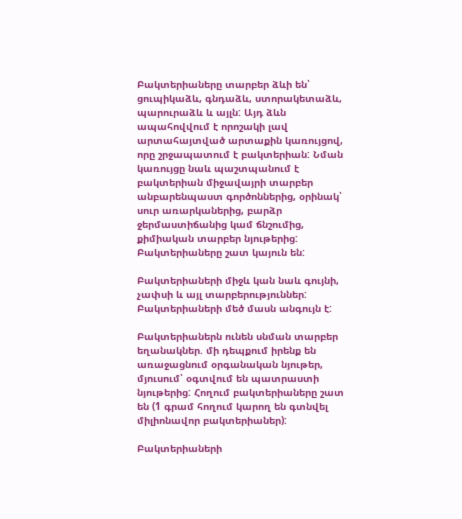Բակտերիաները տարբեր ձևի են՝ ցուպիկաձև, գնդաձև, ստորակետաձև, պարուրաձև և այլն: Այդ ձևն ապահովվում է որոշակի լավ արտահայտված արտաքին կառույցով, որը շրջապատում է բակտերիան: Նման կառույցը նաև պաշտպանում է բակտերիան միջավայրի տարբեր անբարենպաստ գործոններից, օրինակ՝ սուր առարկաներից, բարձր ջերմաստիճանից կամ ճնշումից, քիմիական տարբեր նյութերից: Բակտերիաները շատ կայուն են:

Բակտերիաների միջև կան նաև գույնի, չափսի և այլ տարբերություններ: Բակտերիաների մեծ մասն անգույն է:

Բակտերիաներն ունեն սնման տարբեր եղանակներ. մի դեպքում իրենք են առաջացնում օրգանական նյութեր, մյուսում՝ օգտվում են պատրաստի նյութերից: Հողում բակտերիաները շատ են (1 գրամ հողում կարող են գտնվել միլիոնավոր բակտերիաներ):

Բակտերիաների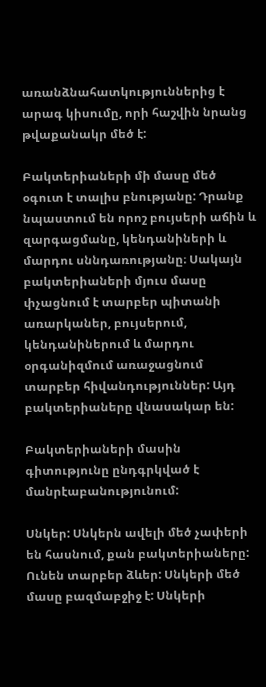առանձնահատկություններից է արագ կիսումը, որի հաշվին նրանց թվաքանակր մեծ է:

Բակտերիաների մի մասը մեծ օգուտ է տալիս բնությանը: Դրանք նպաստում են որոշ բույսերի աճին և զարգացմանը, կենդանիների և մարդու սննդառությանը։ Սակայն բակտերիաների մյուս մասը փչացնում է տարբեր պիտանի առարկաներ, բույսերում, կենդանիներում և մարդու օրգանիզմում առաջացնում տարբեր հիվանդություններ: Այդ բակտերիաները վնասակար են:

Բակտերիաների մասին գիտությունը ընդգրկված է մանրէաբանությունում:

Սնկեր: Սնկերն ավելի մեծ չափերի են հասնում, քան բակտերիաները: Ունեն տարբեր ձևեր: Սնկերի մեծ մասը բազմաբջիջ է: Սնկերի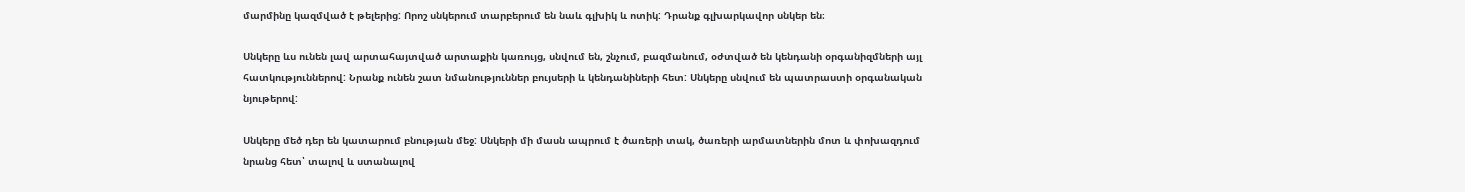մարմինը կազմված է թելերից: Որոշ սնկերում տարբերում են նաև գլխիկ և ոտիկ: Դրանք գլխարկավոր սնկեր են։

Սնկերը ևս ունեն լավ արտահայտված արտաքին կառույց, սնվում են, շնչում, բազմանում, օժտված են կենդանի օրգանիզմների այլ հատկություններով: Նրանք ունեն շատ նմանություններ բույսերի և կենդանիների հետ: Սնկերը սնվում են պատրաստի օրգանական նյութերով:

Սնկերը մեծ դեր են կատարում բնության մեջ: Սնկերի մի մասն ապրում է ծառերի տակ, ծառերի արմատներին մոտ և փոխազդում նրանց հետ՝ տալով և ստանալով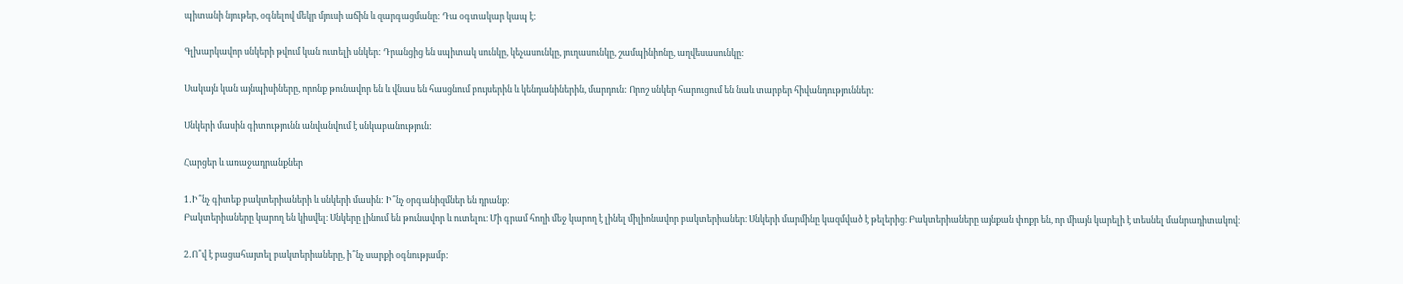պիտանի նյութեր, օգնելով մեկր մյուսի աճին և զարգացմանը: Դա օգտակար կապ է:

Գլխարկավոր սնկերի թվում կան ուտելի սնկեր: Դրանցից են սպիտակ սունկը, կեչասունկը, յուղասունկը, շամպինիոնը, աղվեսասունկը:

Սակայն կան այնպիսիները, որոնք թունավոր են և վնաս են հասցնում բույսերին և կենդանիներին, մարդուն: Որոշ սնկեր հարուցում են նաև տարբեր հիվանդություններ:

Սնկերի մասին գիտությունն անվանվում է սնկաբանություն:

Հարցեր և առաջադրանքներ

1․Ի՞նչ գիտեք բակտերիաների և սնկերի մասին: Ի՞նչ օրգանիզմներ են դրանք:
Բակտերիաները կարող են կիսվել։ Սնկերը լինում են թունավոր և ուտելու։ Մի գրամ հողի մեջ կարող է լինել միլիոնավոր բակտերիաներ։ Սնկերի մարմինը կազմված է թելերից։ Բակտերիաները այնքան փոքր են, որ միայն կարելի է տեսնել մանրադիտակով։

2․Ո՞վ է բացահայտել բակտերիաները, ի՞նչ սարքի օգնությամբ: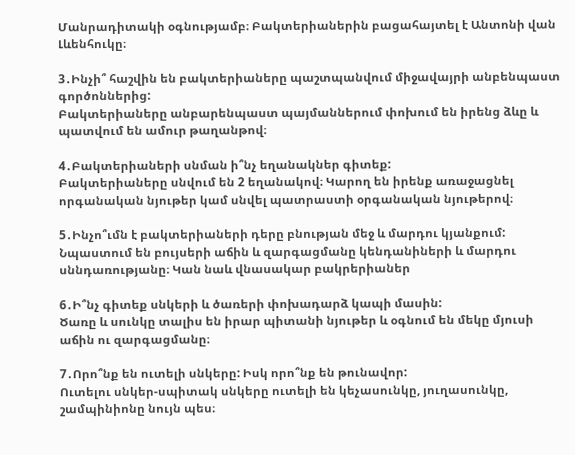Մանրադիտակի օգնությամբ։ Բակտերիաներին բացահայտել է Անտոնի վան Լևենհուկը։

3․Ինչի՞ հաշվին են բակտերիաները պաշտպանվում միջավայրի անբենպաստ գործոններից:
Բակտերիաները անբարենպաստ պայմաններում փոխում են իրենց ձևը և պատվում են ամուր թաղանթով։

4․Բակտերիաների սնման ի՞նչ եղանակներ գիտեք:
Բակտերիաները սնվում են 2 եղանակով։ Կարող են իրենք առաջացնել որգանական նյութեր կամ սնվել պատրաստի օրգանական նյութերով։

5․Ինչո՞ւմն է բակտերիաների դերը բնության մեջ և մարդու կյանքում:
Նպաստում են բույսերի աճին և զարգացմանը կենդանիների և մարդու սննդառությանը։ Կան նաև վնասակար բակրերիաներ

6․Ի՞նչ գիտեք սնկերի և ծառերի փոխադարձ կապի մասին:
Ծառը և սունկը տալիս են իրար պիտանի նյութեր և օգնում են մեկը մյուսի աճին ու զարգացմանը։

7․Որո՞նք են ուտելի սնկերը: Իսկ որո՞նք են թունավոր:
Ուտելու սնկեր-սպիտակ սնկերը ուտելի են կեչասունկը, յուղասունկը, շամպինիոնը նույն պես։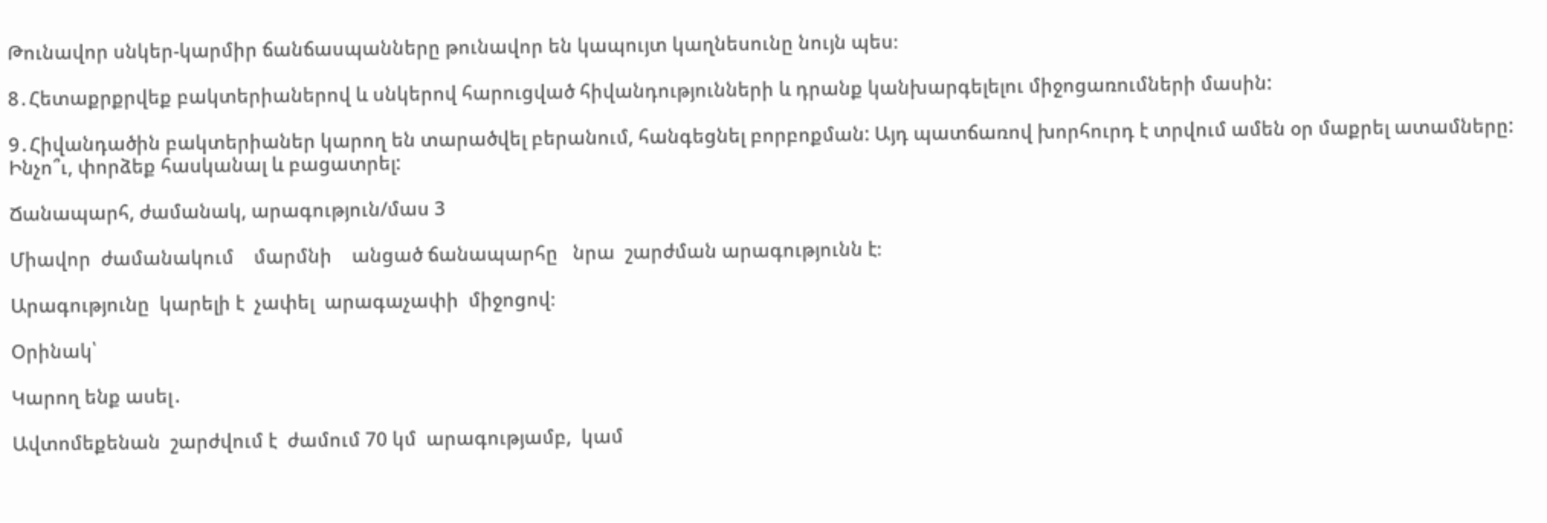Թունավոր սնկեր-կարմիր ճանճասպանները թունավոր են կապույտ կաղնեսունը նույն պես։

8․Հետաքրքրվեք բակտերիաներով և սնկերով հարուցված հիվանդությունների և դրանք կանխարգելելու միջոցառումների մասին:

9․Հիվանդածին բակտերիաներ կարող են տարածվել բերանում, հանգեցնել բորբոքման: Այդ պատճառով խորհուրդ է տրվում ամեն օր մաքրել ատամները: Ինչո՞ւ, փորձեք հասկանալ և բացատրել:

Ճանապարհ, ժամանակ, արագություն/մաս 3

Միավոր  ժամանակում    մարմնի    անցած ճանապարհը   նրա  շարժման արագությունն է։

Արագությունը  կարելի է  չափել  արագաչափի  միջոցով։

Օրինակ՝

Կարող ենք ասել․

Ավտոմեքենան  շարժվում է  ժամում 70 կմ  արագությամբ,  կամ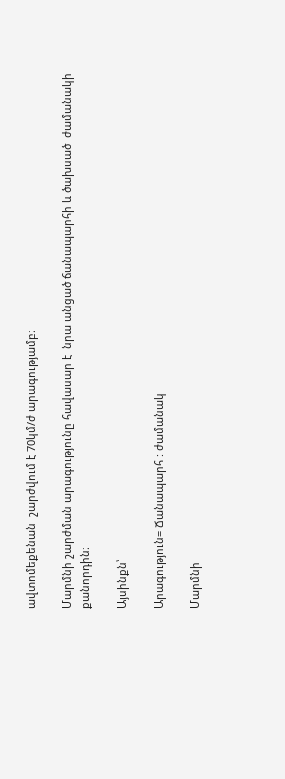ավտոմեքենան  շարժվում է 70կմ/ժ արագությամբ։

Մարմնի շարժման արագությունը հավասար է  նրա անցած ճանապարհի և ծախսած  ժամանակի քանորդին։

Այսինքն՝

Արագություն= Ճանապարհ : ժամանակ

Մարմնի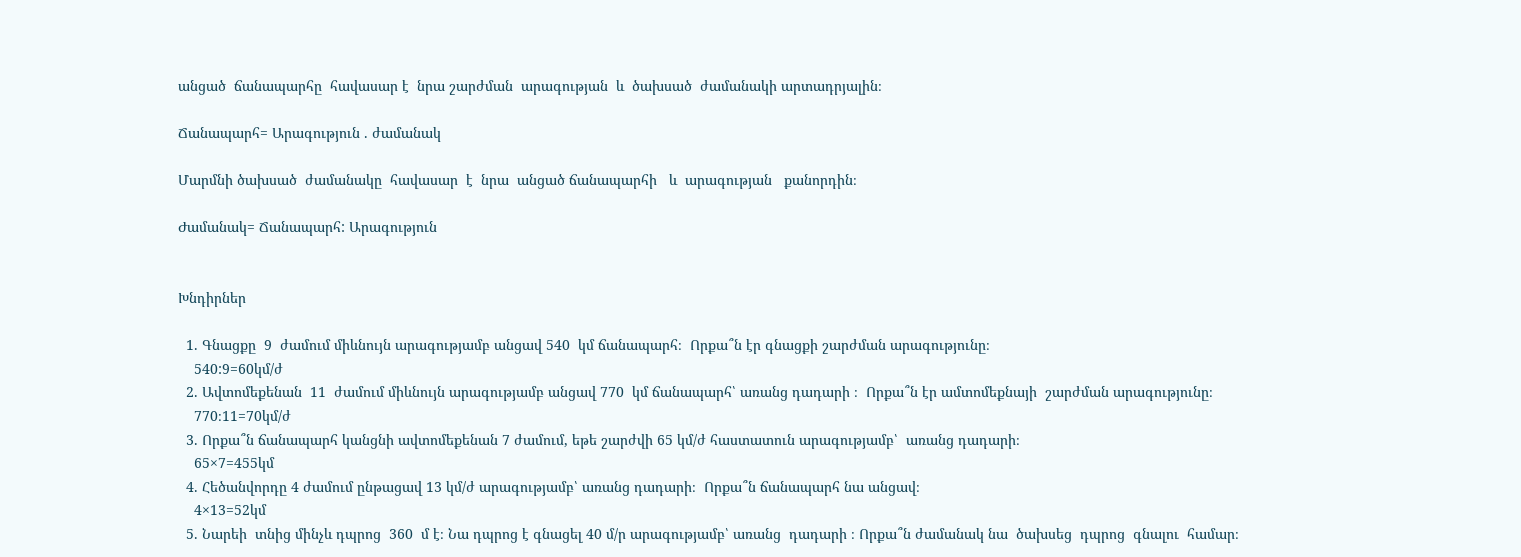անցած  ճանապարհը  հավասար է  նրա շարժման  արագության  և  ծախսած  ժամանակի արտադրյալին։

Ճանապարհ= Արագություն . ժամանակ

Մարմնի ծախսած  ժամանակը  հավասար  է  նրա  անցած ճանապարհի   և  արագության   քանորդին։

Ժամանակ= Ճանապարհ: Արագություն


Խնդիրներ

  1. Գնացքը  9  ժամում միևնույն արագությամբ անցավ 540  կմ ճանապարհ։  Որքա՞ն էր գնացքի շարժման արագությունը։
    540:9=60կմ/ժ
  2. Ավտոմեքենան  11  ժամում միևնույն արագությամբ անցավ 770  կմ ճանապարհ՝ առանց դադարի ։  Որքա՞ն էր ամտոմեքնայի  շարժման արագությունը։
    770։11=70կմ/ժ
  3. Որքա՞ն ճանապարհ կանցնի ավտոմեքենան 7 ժամում, եթե շարժվի 65 կմ/ժ հաստատուն արագությամբ՝  առանց դադարի։
    65×7=455կմ
  4. Հեծանվորդը 4 ժամում ընթացավ 13 կմ/ժ արագությամբ՝ առանց դադարի։  Որքա՞ն ճանապարհ նա անցավ։
    4×13=52կմ
  5. Նարեի  տնից մինչև դպրոց  360  մ է։ Նա դպրոց է գնացել 40 մ/ր արագությամբ՝ առանց  դադարի ։ Որքա՞ն ժամանակ նա  ծախսեց  դպրոց  գնալու  համար։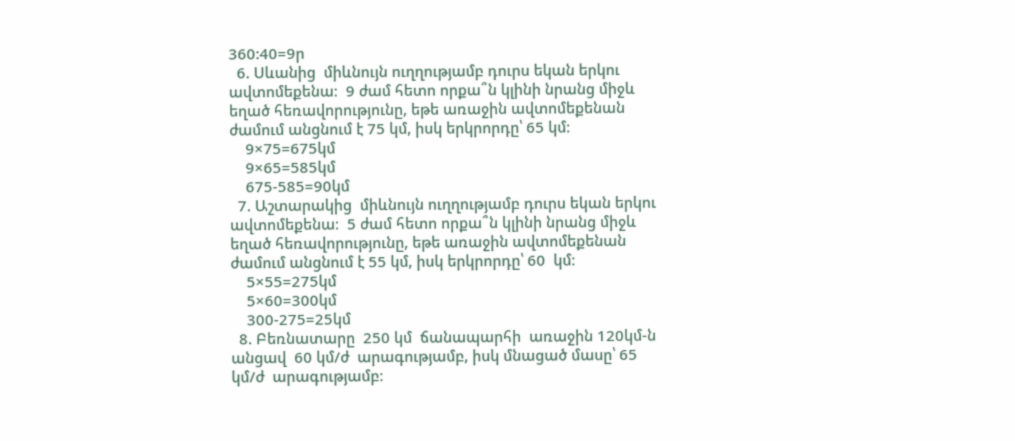360:40=9ր
  6. Սևանից  միևնույն ուղղությամբ դուրս եկան երկու ավտոմեքենա։  9 ժամ հետո որքա՞ն կլինի նրանց միջև եղած հեռավորությունը, եթե առաջին ավտոմեքենան ժամում անցնում է 75 կմ, իսկ երկրորդը՝ 65 կմ։
    9×75=675կմ
    9×65=585կմ
    675-585=90կմ
  7. Աշտարակից  միևնույն ուղղությամբ դուրս եկան երկու ավտոմեքենա։  5 ժամ հետո որքա՞ն կլինի նրանց միջև եղած հեռավորությունը, եթե առաջին ավտոմեքենան ժամում անցնում է 55 կմ, իսկ երկրորդը՝ 60  կմ։
    5×55=275կմ
    5×60=300կմ
    300-275=25կմ
  8. Բեռնատարը  250 կմ  ճանապարհի  առաջին 120կմ-ն  անցավ  60 կմ/ժ  արագությամբ, իսկ մնացած մասը՝ 65 կմ/ժ  արագությամբ։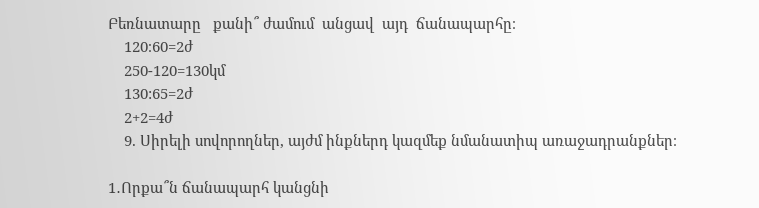Բեռնատարը   քանի՞ ժամում  անցավ  այդ  ճանապարհը։
    120։60=2ժ
    250-120=130կմ
    130:65=2ժ
    2+2=4ժ
    9. Սիրելի սովորողներ, այժմ ինքներդ կազմեք նմանատիպ առաջադրանքներ։

1․Որքա՞ն ճանապարհ կանցնի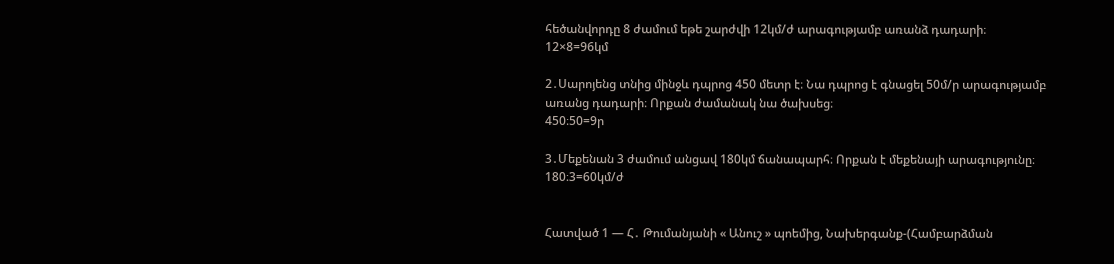հեծանվորդը 8 ժամում եթե շարժվի 12կմ/ժ արագությամբ առանձ դադարի։
12×8=96կմ

2․Սարոյենց տնից մինջև դպրոց 450 մետր է։ Նա դպրոց է գնացել 50մ/ր արագությամբ առանց դադարի։ Որքան ժամանակ նա ծախսեց։
450։50=9ր

3․Մեքենան 3 ժամում անցավ 180կմ ճանապարհ։ Որքան է մեքենայի արագությունը։
180։3=60կմ/ժ


Հատված 1 — Հ․ Թումանյանի « Անուշ » պոեմից, Նախերգանք-(Համբարձման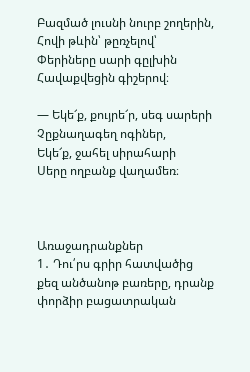Բազմած լուսնի նուրբ շողերին,
Հովի թևին՝ թըռչելով՝
Փերիները սարի գըլխին
Հավաքվեցին գիշերով։

— Եկե՜ք, քույրե՜ր, սեգ սարերի
Չըքնաղագեղ ոգիներ,
Եկե՜ք, ջահել սիրահարի
Սերը ողբանք վաղամեռ։



Առաջադրանքներ
1․ Դու՛րս գրիր հատվածից քեզ անծանոթ բառերը, դրանք փորձիր բացատրական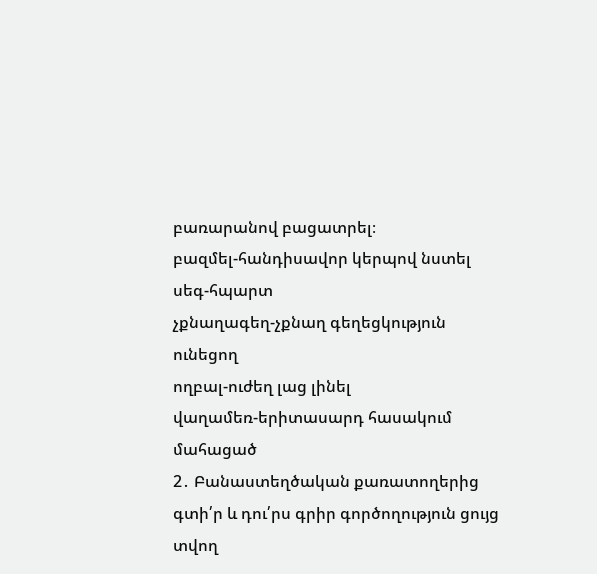բառարանով բացատրել։
բազմել-հանդիսավոր կերպով նստել
սեգ-հպարտ
չքնաղագեղ-չքնաղ գեղեցկություն ունեցող
ողբալ-ուժեղ լաց լինել
վաղամեռ-երիտասարդ հասակում մահացած
2․ Բանաստեղծական քառատողերից գտի՛ր և դու՛րս գրիր գործողություն ցույց տվող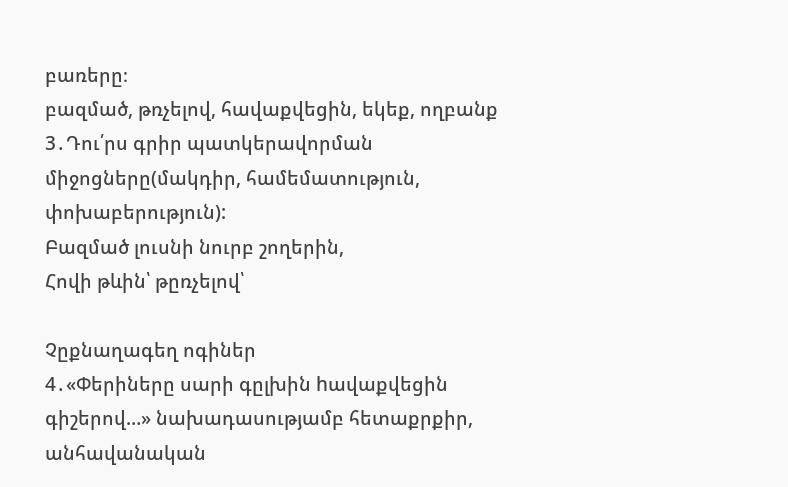բառերը։
բազմած, թռչելով, հավաքվեցին, եկեք, ողբանք
3․Դու՛րս գրիր պատկերավորման միջոցները(մակդիր, համեմատություն, փոխաբերություն):
Բազմած լուսնի նուրբ շողերին,
Հովի թևին՝ թըռչելով՝

Չըքնաղագեղ ոգիներ
4․«Փերիները սարի գըլխին hավաքվեցին գիշերով…» նախադասությամբ հետաքրքիր, անհավանական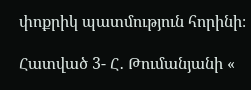փոքրիկ պատմություն հորինի։

Հատված 3- Հ․ Թումանյանի «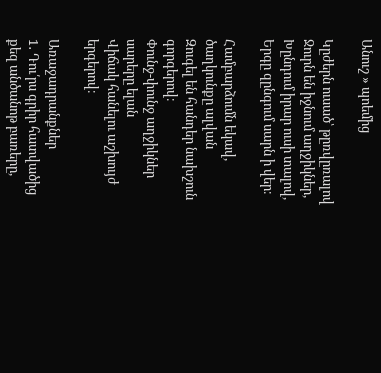Անուշ » պոեմից

Կըժերն ուսած՝ թըռվըռալով
Ջուրն են իջնում աղջիկներ,
Խընդում իրար ուսի տալով,
Երգը զընգում սարն ի վեր։

Համբարձումն եկավ, ծաղկունքը ալվան
Զուգել են հանդեր նախշուն գորգերով։
Փունջ-փունջ աղջիկներ սարերը ելան
Վիճակ հանելու աշխույժ երգերով։

Առաջադրանքներ
1․ Դու՛րս գրիր հատվածից քեզ անծանոթ բառերը,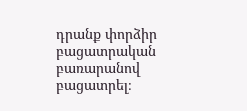դրանք փորձիր բացատրական բառարանով բացատրել։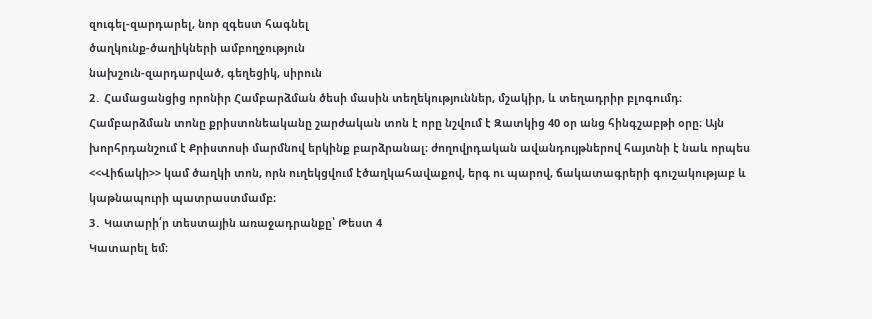զուգել-զարդարել, նոր զգեստ հագնել
ծաղկունք-ծաղիկների ամբողջություն
նախշուն-զարդարված, գեղեցիկ, սիրուն
2․ Համացանցից որոնիր Համբարձման ծեսի մասին տեղեկություններ, մշակիր, և տեղադրիր բլոգումդ։
Համբարձման տոնը քրիստոնեականը շարժական տոն է որը նշվում է Զատկից 40 օր անց հինգշաբթի օրը։ Այն խորհրդանշում է Քրիստոսի մարմնով երկինք բարձրանալ։ ժողովրդական ավանդույթներով հայտնի է նաև որպես <<Վիճակի>> կամ ծաղկի տոն, որն ուղեկցվում էծաղկահավաքով, երգ ու պարով, ճակատագրերի գուշակությաբ և կաթնապուրի պատրաստմամբ։
3․ Կատարի՛ր տեստային առաջադրանքը՝ Թեստ 4
Կատարել եմ։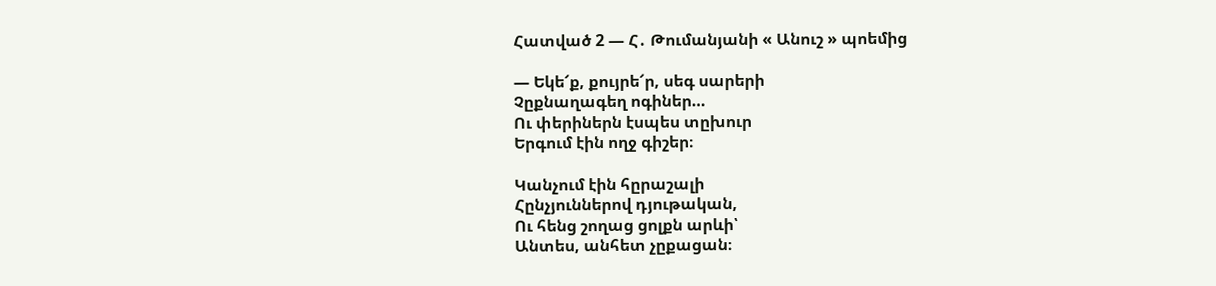Հատված 2 — Հ․ Թումանյանի « Անուշ » պոեմից

— Եկե՜ք, քույրե՜ր, սեգ սարերի
Չըքնաղագեղ ոգիներ…
Ու փերիներն էսպես տըխուր
Երգում էին ողջ գիշեր։

Կանչում էին հըրաշալի
Հընչյուններով դյութական,
Ու հենց շողաց ցոլքն արևի՝
Անտես, անհետ չըքացան։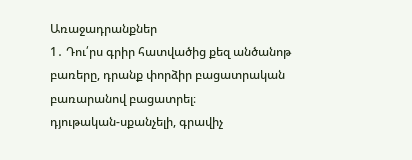Առաջադրանքներ
1․ Դու՛րս գրիր հատվածից քեզ անծանոթ բառերը, դրանք փորձիր բացատրական բառարանով բացատրել։
դյութական-սքանչելի, գրավիչ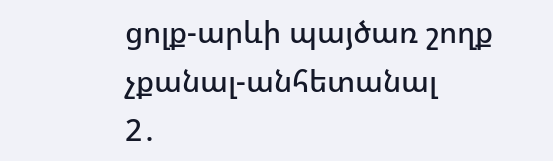ցոլք-արևի պայծառ շողք
չքանալ-անհետանալ
2․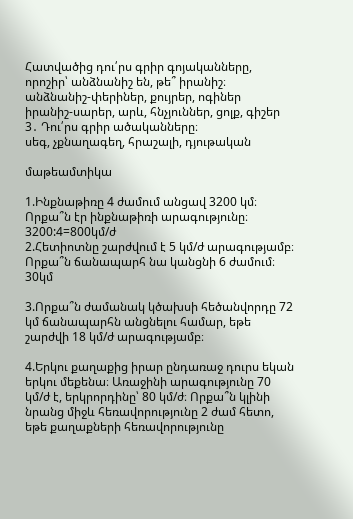Հատվածից դու՛րս գրիր գոյականները, որոշիր՝ անձնանիշ են, թե՞ իրանիշ։
անձնանիշ-փերիներ, քույրեր, ոգիներ
իրանիշ-սարեր, արև, հնչյուններ, ցոլք, գիշեր
3․ Դու՛րս գրիր ածականները։
սեգ, չքնաղագեղ, հրաշալի, դյութական

մաթեամտիկա

1.Ինքնաթիռը 4 ժամում անցավ 3200 կմ։ Որքա՞ն էր ինքնաթիռի արագությունը։
3200:4=800կմ/ժ
2.Հետիոտնը շարժվում է 5 կմ/ժ արագությամբ։ Որքա՞ն ճանապարհ նա կանցնի 6 ժամում։
30կմ

3.Որքա՞ն ժամանակ կծախսի հեծանվորդը 72 կմ ճանապարհն անցնելու համար, եթե շարժվի 18 կմ/ժ արագությամբ։

4.Երկու քաղաքից իրար ընդառաջ դուրս եկան երկու մեքենա։ Առաջինի արագությունը 70 կմ/ժ է, երկրորդինը՝ 80 կմ/ժ։ Որքա՞ն կլինի նրանց միջև հեռավորությունը 2 ժամ հետո, եթե քաղաքների հեռավորությունը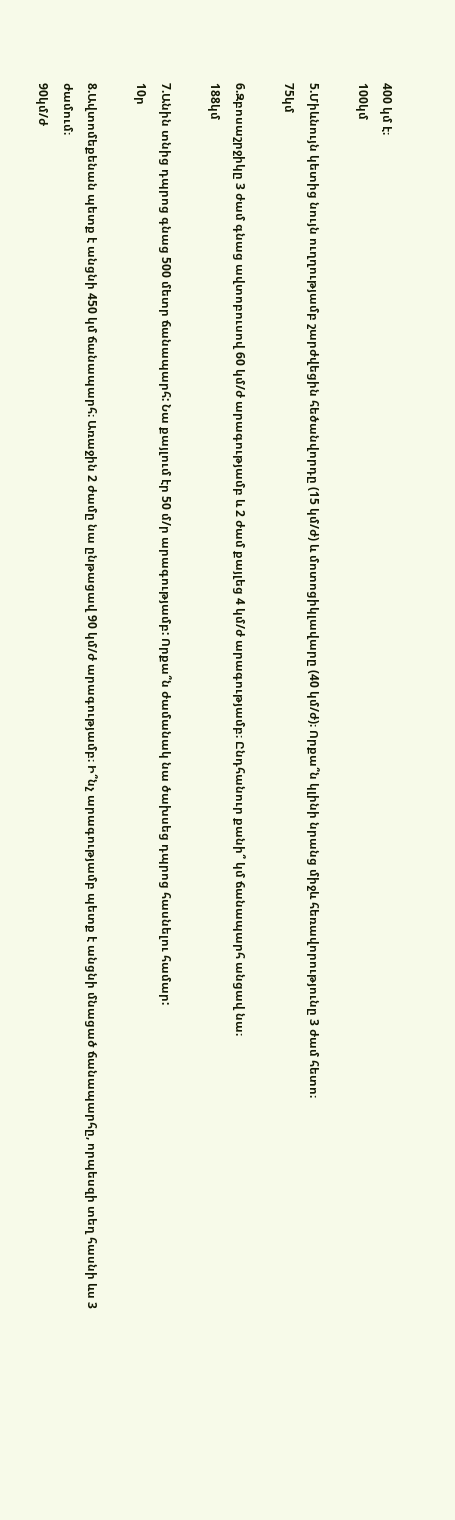400 կմ է։
100կմ

5.Միևնույն կետից նույն ուղղությամբ շարժվեցին հեծանվորդը (15 կմ/ժ) և մոտոցիկլավարը (40 կմ/ժ)։ Որքա՞ն կլինի նրանց միջև հեռավորությունը 3 ժամ հետո։
75կմ

6.Զբոսաշրջիկը 3 ժամ գնաց ավտոբուսով 60 կմ/ժ արագությամբ և 2 ժամ քայլեց 4 կմ/ժ արագությամբ։ Ընդհանուր քանի՞ կմ ճանապարհ անցավ նա։
188կմ

7.Անին տնից դպրոց գնաց 500 մետր ճանապարհ: Նա քայլում էր 50 մ/ր արագությամբ: Որքա՞ն ժամանակ նա ծախսեց դպրոց հասնելու համար:
10ր

8.Ավտոմեքենան պետք է անցնի 450 կմ ճանապարհ։ Առաջին 2 ժամը նա ընթացավ 90 կմ/ժ արագությամբ։ Ի՞նչ արագությամբ պետք է անցնի մնացած ճանապարհը, որպեսզի տեղ հասնի ևս 3 ժամում։
90կմ/ժ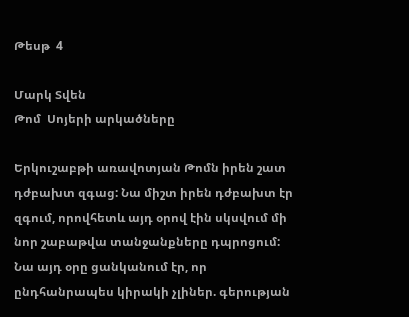Թեսթ  4

Մարկ Տվեն
Թոմ  Սոյերի արկածները

Երկուշաբթի առավոտյան Թոմն իրեն շատ դժբախտ զգաց: Նա միշտ իրեն դժբախտ էր զգում, որովհետև այդ օրով էին սկսվում մի նոր շաբաթվա տանջանքները դպրոցում: Նա այդ օրը ցանկանում էր, որ ընդհանրապես կիրակի չլիներ. գերության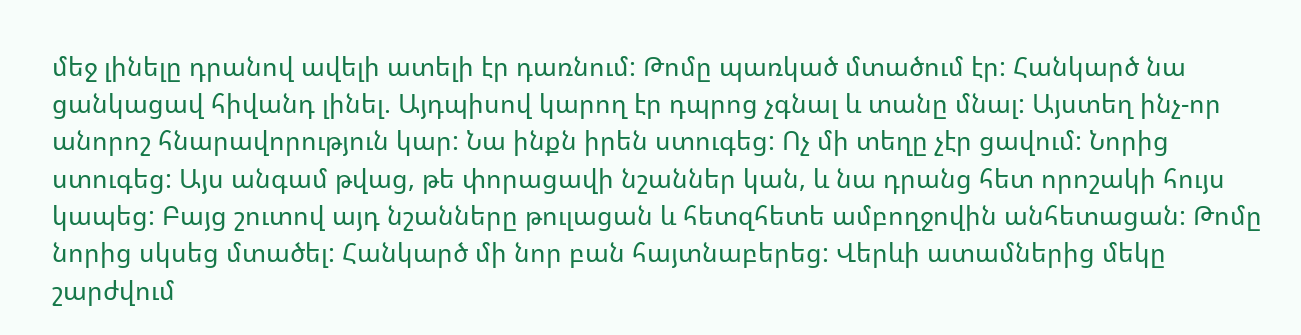մեջ լինելը դրանով ավելի ատելի էր դառնում: Թոմը պառկած մտածում էր: Հանկարծ նա ցանկացավ հիվանդ լինել. Այդպիսով կարող էր դպրոց չգնալ և տանը մնալ: Այստեղ ինչ-որ անորոշ հնարավորություն կար: Նա ինքն իրեն ստուգեց: Ոչ մի տեղը չէր ցավում: Նորից ստուգեց: Այս անգամ թվաց, թե փորացավի նշաններ կան, և նա դրանց հետ որոշակի հույս կապեց: Բայց շուտով այդ նշանները թուլացան և հետզհետե ամբողջովին անհետացան: Թոմը նորից սկսեց մտածել: Հանկարծ մի նոր բան հայտնաբերեց: Վերևի ատամներից մեկը շարժվում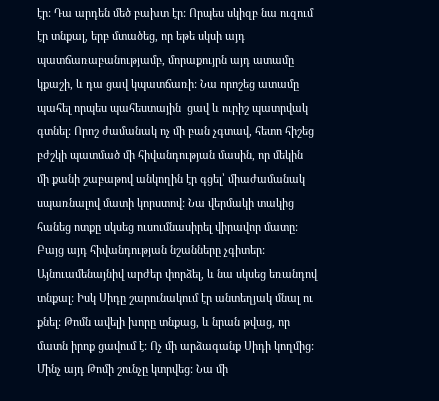էր: Դա արդեն մեծ բախտ էր: Որպես սկիզբ նա ուզում էր տնքալ, երբ մտածեց, որ եթե սկսի այդ պատճառաբանությամբ, մորաքույրն այդ ատամը կքաշի, և դա ցավ կպատճառի: Նա որոշեց ատամը պահել որպես պահեստային  ցավ և ուրիշ պատրվակ գտնել: Որոշ ժամանակ ոչ մի բան չգտավ, հետո հիշեց բժշկի պատմած մի հիվանդության մասին, որ մեկին մի քանի շաբաթով անկողին էր գցել՝ միաժամանակ սպառնալով մատի կորստով: Նա վերմակի տակից հանեց ոտքը սկսեց ուսումնասիրել վիրավոր մատը:  Բայց այդ հիվանդության նշանները չգիտեր: Այնուամենայնիվ արժեր փորձել, և նա սկսեց եռանդով տնքալ: Իսկ Սիդը շարունակում էր անտեղյակ մնալ ու քնել: Թոմն ավելի խորը տնքաց, և նրան թվաց, որ մատն իրոք ցավում է: Ոչ մի արձագանք Սիդի կողմից: Մինչ այդ Թոմի շունչը կտրվեց: Նա մի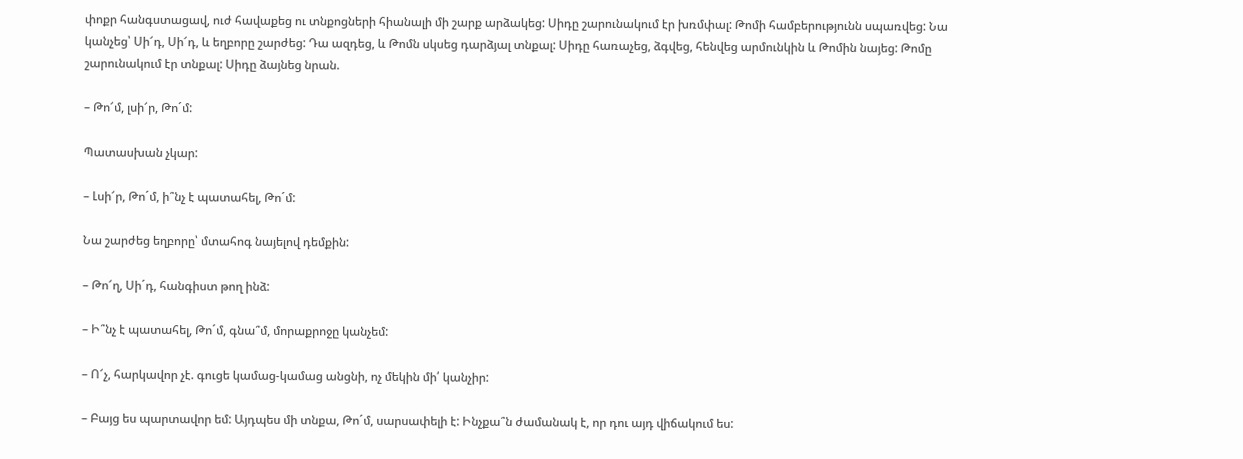փոքր հանգստացավ, ուժ հավաքեց ու տնքոցների հիանալի մի շարք արձակեց: Սիդը շարունակում էր խռմփալ: Թոմի համբերությունն սպառվեց: Նա կանչեց՝ Սի՜դ, Սի՜դ, և եղբորը շարժեց: Դա ազդեց, և Թոմն սկսեց դարձյալ տնքալ: Սիդը հառաչեց, ձգվեց, հենվեց արմունկին և Թոմին նայեց: Թոմը շարունակում էր տնքալ: Սիդը ձայնեց նրան.

– Թո՜մ, լսի՜ր, Թո´մ:

Պատասխան չկար:

– Լսի՜ր, Թո´մ, ի՞նչ է պատահել, Թո´մ:

Նա շարժեց եղբորը՝ մտահոգ նայելով դեմքին:

– Թո՜ղ, Սի´դ, հանգիստ թող ինձ:

– Ի՞նչ է պատահել, Թո´մ, գնա՞մ, մորաքրոջը կանչեմ:

– Ո՜չ, հարկավոր չէ. գուցե կամաց-կամաց անցնի, ոչ մեկին մի՛ կանչիր:

– Բայց ես պարտավոր եմ: Այդպես մի տնքա, Թո´մ, սարսափելի է: Ինչքա՞ն ժամանակ է, որ դու այդ վիճակում ես: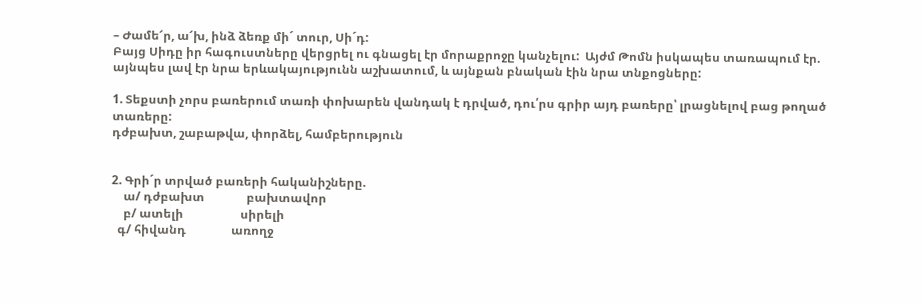– Ժամե՜ր, ա՜խ, ինձ ձեռք մի´ տուր, Սի´դ:
Բայց Սիդը իր հագուստները վերցրել ու գնացել էր մորաքրոջը կանչելու:  Այժմ Թոմն իսկապես տառապում էր. այնպես լավ էր նրա երևակայությունն աշխատում, և այնքան բնական էին նրա տնքոցները:

1. Տեքստի չորս բառերում տառի փոխարեն վանդակ է դրված, դու՛րս գրիր այդ բառերը՝ լրացնելով բաց թողած տառերը:
դժբախտ, շաբաթվա, փորձել, համբերություն


2. Գրի´ր տրված բառերի հականիշները.
    ա/ դժբախտ              բախտավոր
    բ/ ատելի                   սիրելի
  գ/ հիվանդ               առողջ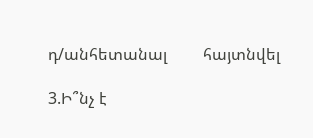դ/անհետանալ         հայտնվել

3.Ի՞նչ է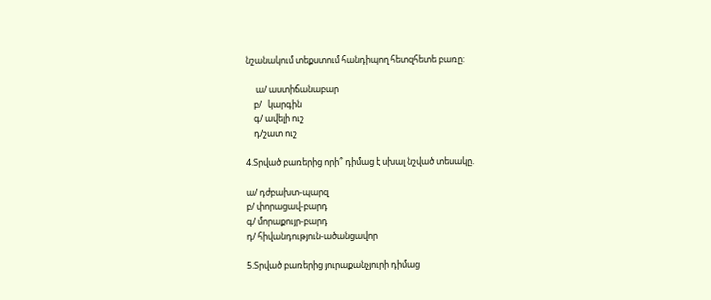նշանակում տեքստում հանդիպող հետզհետե բառը:

     ա/ աստիճանաբար
    բ/   կարգին
    գ/ ավելի ուշ
    դ/շատ ուշ

4.Տրված բառերից որի՞ դիմաց է սխալ նշված տեսակը.

ա/ դժբախտ-պարզ
բ/ փորացավ-բարդ
գ/ մորաքույր-բարդ
դ/ հիվանդություն-ածանցավոր

5.Տրված բառերից յուրաքանչյուրի դիմաց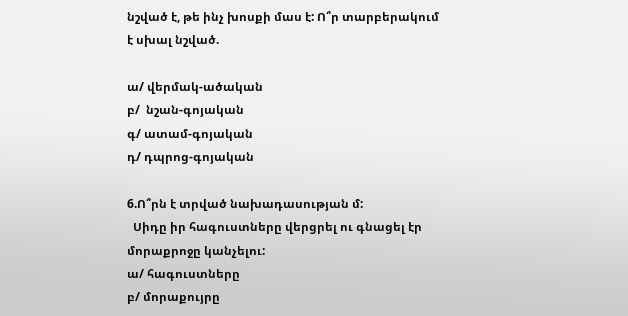նշված է, թե ինչ խոսքի մաս է: Ո՞ր տարբերակում է սխալ նշված.

ա/ վերմակ-ածական
բ/  նշան-գոյական
գ/ ատամ-գոյական
դ/ դպրոց-գոյական

6.Ո՞րն է տրված նախադասության մ:
  Սիդը իր հագուստները վերցրել ու գնացել էր մորաքրոջը կանչելու:
ա/ հագուստները
բ/ մորաքույրը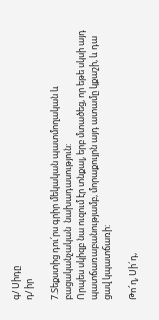գ/ Սիդը
դ/ իր

7.Տեքստից դու՛րս գրիր մեկական պատմողական և բացականչական  նախադասություն:
Որպես սկիզբ նա ուզում էր տնքալ, երբ մտածեց, որ եթե սկսի այդ պատճառաբանությամբ, մորաքույրն այդ ատամը կքաշի, և դա ցավ կպատճառի:

Թո՜ղ, Սի´դ,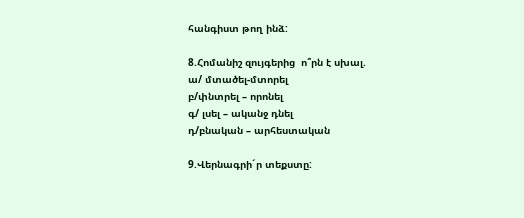հանգիստ թող ինձ:

8.Հոմանիշ զույգերից  ո՞րն է սխալ.
ա/ մտածել-մտորել
բ/փնտրել – որոնել
գ/ լսել – ականջ դնել
դ/բնական – արհեստական

9.Վերնագրի´ր տեքստը: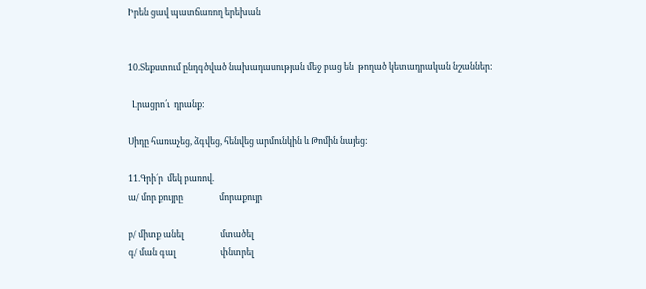Իրեն ցավ պատճառող երեխան


10.Տեքստում ընդգծված նախադասության մեջ բաց են  թողած կետադրական նշաններ:

  Լրացրո՛ւ  դրանք:

Սիդը հառաչեց, ձգվեց, հենվեց արմունկին և Թոմին նայեց:

11.Գրի´ր  մեկ բառով.
ա/ մոր քույրը                  մորաքույր

բ/ միտք անել                  մտածել
գ/ ման գալ                      փնտրել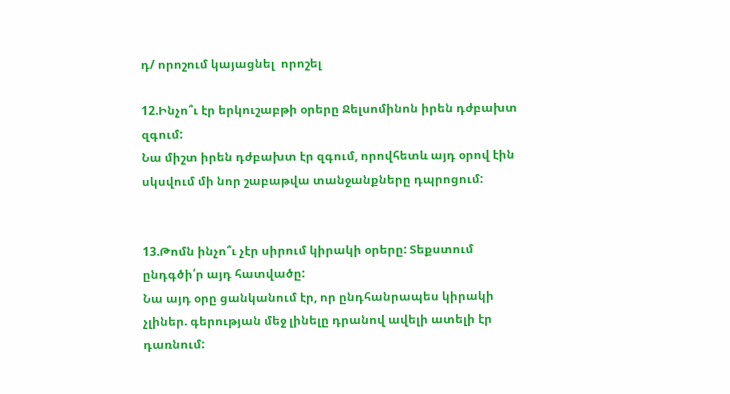դ/ որոշում կայացնել  որոշել

12.Ինչո՞ւ էր երկուշաբթի օրերը Ջելսոմինոն իրեն դժբախտ զգում:
Նա միշտ իրեն դժբախտ էր զգում, որովհետև այդ օրով էին սկսվում մի նոր շաբաթվա տանջանքները դպրոցում:


13.Թոմն ինչո՞ւ չէր սիրում կիրակի օրերը: Տեքստում ընդգծի՛ր այդ հատվածը:
Նա այդ օրը ցանկանում էր, որ ընդհանրապես կիրակի չլիներ. գերության մեջ լինելը դրանով ավելի ատելի էր դառնում: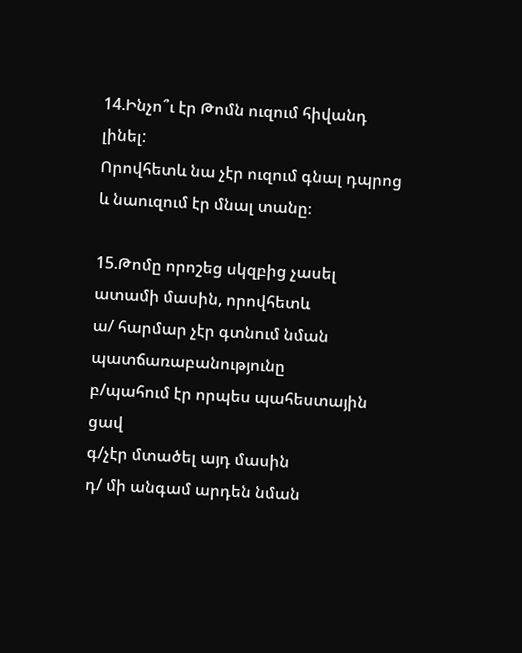14.Ինչո՞ւ էր Թոմն ուզում հիվանդ լինել:
Որովհետև նա չէր ուզում գնալ դպրոց և նաուզում էր մնալ տանը։

15.Թոմը որոշեց սկզբից չասել ատամի մասին, որովհետև
ա/ հարմար չէր գտնում նման պատճառաբանությունը
բ/պահում էր որպես պահեստային ցավ
գ/չէր մտածել այդ մասին
դ/ մի անգամ արդեն նման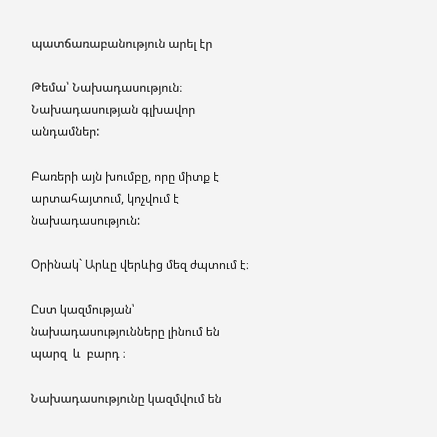պատճառաբանություն արել էր

Թեմա՝ Նախադասություն։ Նախադասության գլխավոր անդամներ:

Բառերի այն խումբը, որը միտք է արտահայտում, կոչվում է նախադասություն:

Օրինակ` Արևը վերևից մեզ ժպտում է։

Ըստ կազմության՝  նախադասությունները լինում են պարզ  և  բարդ ։

Նախադասությունը կազմվում են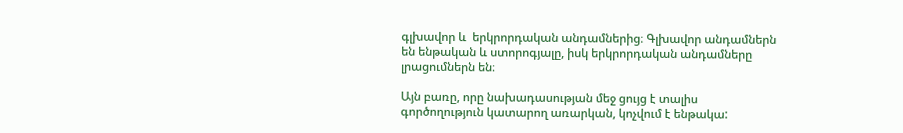գլխավոր և  երկրորդական անդամներից։ Գլխավոր անդամներն են ենթական և ստորոգյալը, իսկ երկրորդական անդամները լրացումներն են։

Այն բառը, որը նախադասության մեջ ցույց է տալիս գործողություն կատարող առարկան, կոչվում է ենթակա: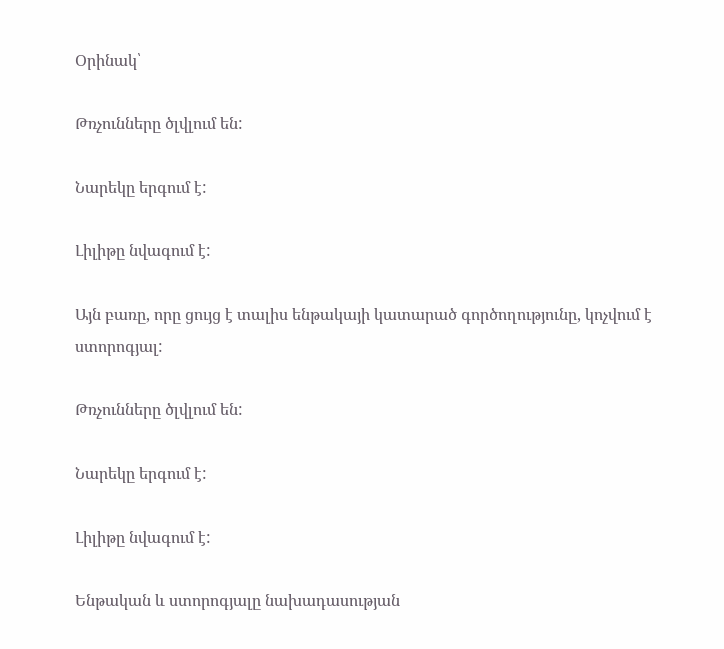Օրինակ՝

Թռչունները ծլվլում են:

Նարեկը երգում է:

Լիլիթը նվագում է:

Այն բառը, որը ցույց է տալիս ենթակայի կատարած գործողությունը, կոչվում է ստորոգյալ:

Թռչունները ծլվլում են:

Նարեկը երգում է:

Լիլիթը նվագում է:

Ենթական և ստորոգյալը նախադասության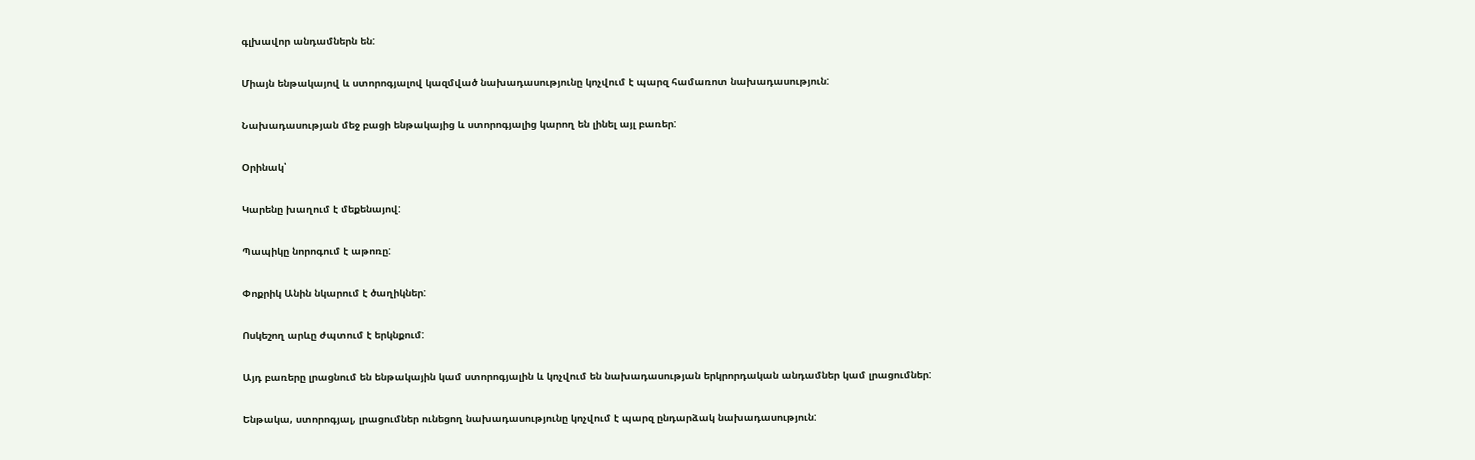գլխավոր անդամներն են:

Միայն ենթակայով և ստորոգյալով կազմված նախադասությունը կոչվում է պարզ համառոտ նախադասություն:

Նախադասության մեջ բացի ենթակայից և ստորոգյալից կարող են լինել այլ բառեր:

Օրինակ՝

Կարենը խաղում է մեքենայով:

Պապիկը նորոգում է աթոռը:

Փոքրիկ Անին նկարում է ծաղիկներ:

Ոսկեշող արևը ժպտում է երկնքում:

Այդ բառերը լրացնում են ենթակային կամ ստորոգյալին և կոչվում են նախադասության երկրորդական անդամներ կամ լրացումներ:

Ենթակա, ստորոգյալ, լրացումներ ունեցող նախադասությունը կոչվում է պարզ ընդարձակ նախադասություն: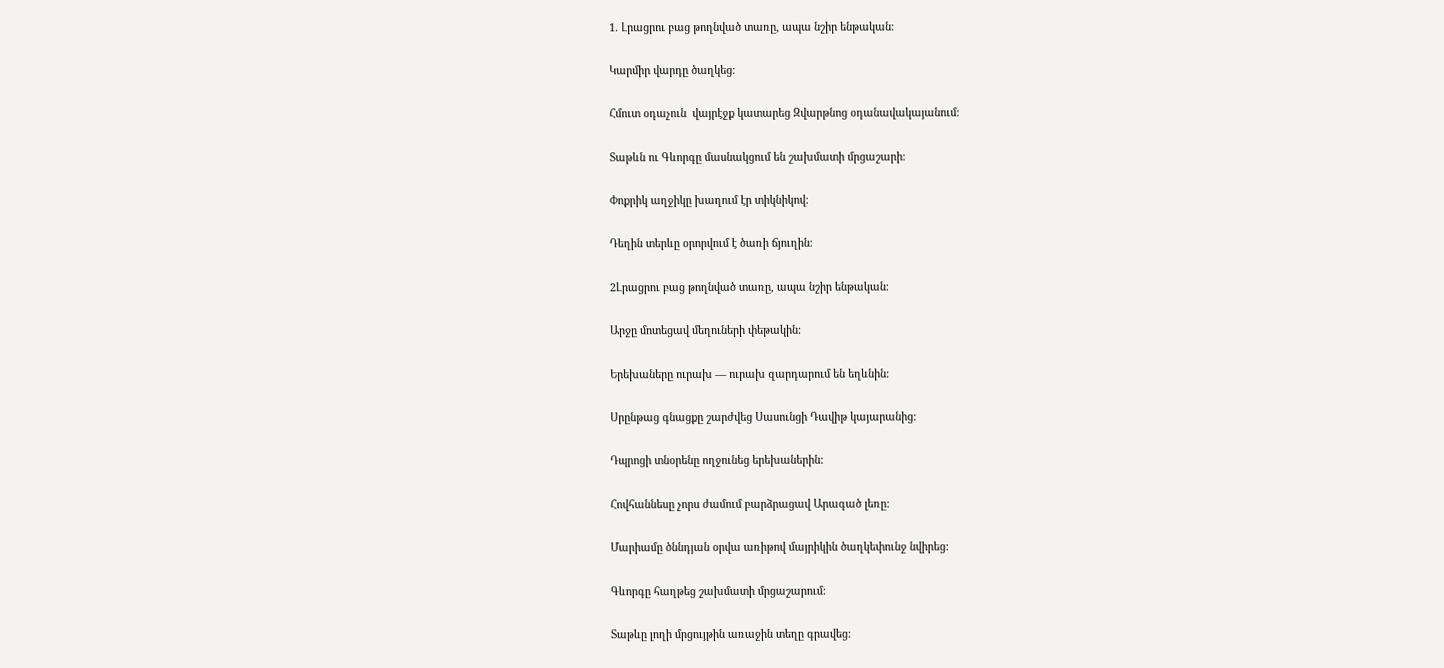1. Լրացրու բաց թողնված տառը, ապա նշիր ենթական։

Կարմիր վարդը ծաղկեց։

Հմուտ օդաչուն  վայրէջք կատարեց Զվարթնոց օդանավակայանում։

Տաթևն ու Գևորգը մասնակցում են շախմատի մրցաշարի։

Փոքրիկ աղջիկը խաղում էր տիկնիկով։

Դեղին տերևը օրորվում է ծառի ճյուղին։

2Լրացրու բաց թողնված տառը, ապա նշիր ենթական։

Արջը մոտեցավ մեղուների փեթակին:

Երեխաները ուրախ — ուրախ զարդարում են եղևնին:

Սրընթաց գնացքը շարժվեց Սասունցի Դավիթ կայարանից:

Դպրոցի տնօրենը ողջունեց երեխաներին:

Հովհաննեսը չորս ժամում բարձրացավ Արագած լեռը:

Մարիամը ծննդյան օրվա առիթով մայրիկին ծաղկեփունջ նվիրեց:

Գևորգը հաղթեց շախմատի մրցաշարում:

Տաթևը լողի մրցույթին առաջին տեղը գրավեց: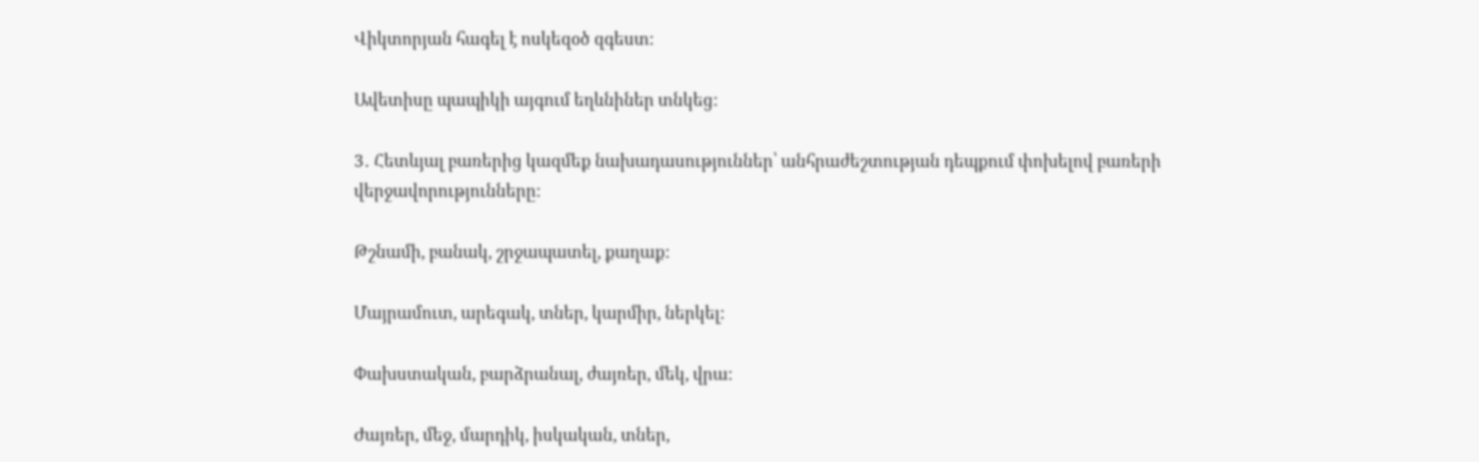Վիկտորյան հագել է ոսկեզօծ զգեստ:

Ավետիսը պապիկի այգում եղևնիներ տնկեց:

3․ Հետևյալ բառերից կազմեք նախադասություններ՝ անհրաժեշտության դեպքում փոխելով բառերի վերջավորությունները:

Թշնամի, բանակ, շրջապատել, քաղաք:

Մայրամուտ, արեգակ, տներ, կարմիր, ներկել:

Փախստական, բարձրանալ, ժայռեր, մեկ, վրա:

Ժայռեր, մեջ, մարդիկ, իսկական, տներ,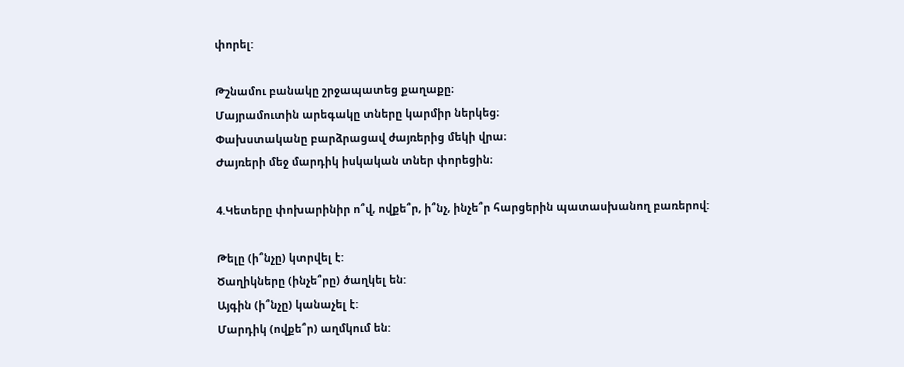փորել:

Թշնամու բանակը շրջապատեց քաղաքը։
Մայրամուտին արեգակը տները կարմիր ներկեց։
Փախստականը բարձրացավ ժայռերից մեկի վրա։
Ժայռերի մեջ մարդիկ իսկական տներ փորեցին։

4.Կետերը փոխարինիր ո՞վ, ովքե՞ր, ի՞նչ, ինչե՞ր հարցերին պատասխանող բառերով:

Թելը (ի՞նչը) կտրվել է:
Ծաղիկները (ինչե՞րը) ծաղկել են:
Այգին (ի՞նչը) կանաչել է:
Մարդիկ (ովքե՞ր) աղմկում են: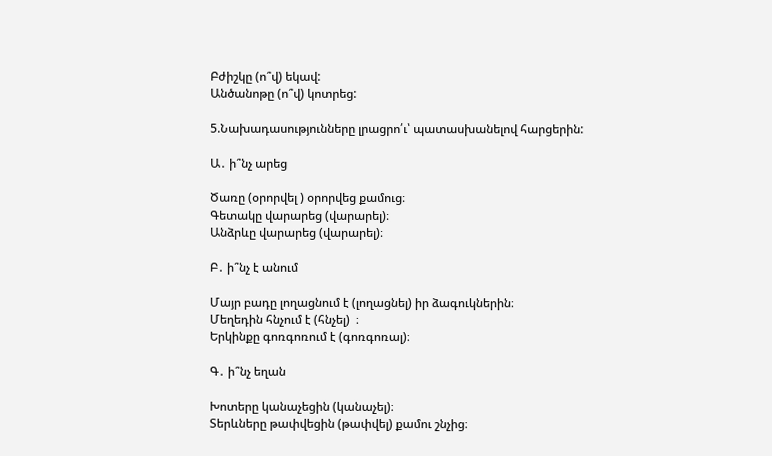Բժիշկը (ո՞վ) եկավ:
Անծանոթը (ո՞վ) կոտրեց:

5.Նախադասությունները լրացրո՛ւ՝ պատասխանելով հարցերին:

Ա․ ի՞նչ արեց

Ծառը (օրորվել ) օրորվեց քամուց։
Գետակը վարարեց (վարարել)։
Անձրևը վարարեց (վարարել)։

Բ․ ի՞նչ է անում

Մայր բադը լողացնում է (լողացնել) իր ձագուկներին։
Մեղեդին հնչում է (հնչել)  ։
Երկինքը գոռգոռում է (գոռգոռալ)։

Գ․ ի՞նչ եղան

Խոտերը կանաչեցին (կանաչել)։
Տերևները թափվեցին (թափվել) քամու շնչից։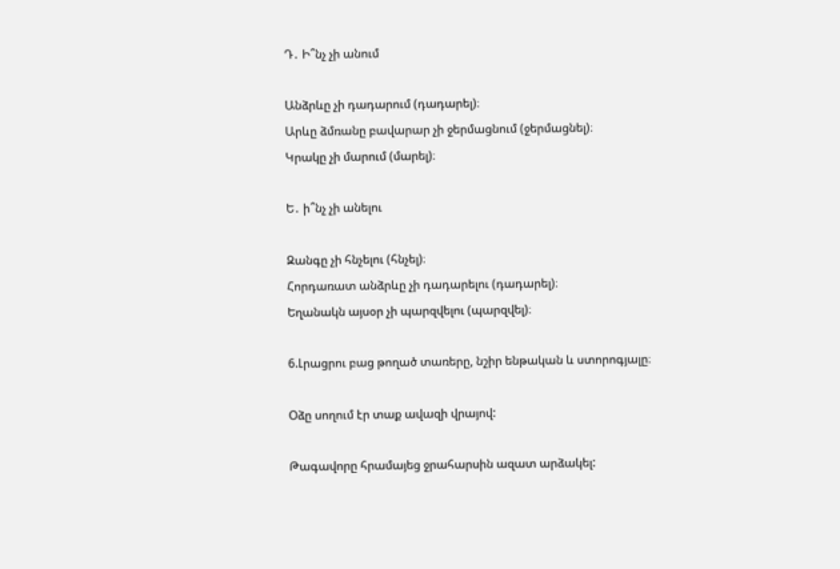Դ․ Ի՞նչ չի անում

Անձրևը չի դադարում (դադարել)։
Արևը ձմռանը բավարար չի ջերմացնում (ջերմացնել)։
Կրակը չի մարում (մարել)։

Ե․ ի՞նչ չի անելու

Զանգը չի հնչելու (հնչել)։
Հորդառատ անձրևը չի դադարելու (դադարել)։
Եղանակն այսօր չի պարզվելու (պարզվել)։

6.Լրացրու բաց թողած տառերը, նշիր ենթական և ստորոգյալը։

Օձը սողում էր տաք ավազի վրայով:

Թագավորը հրամայեց ջրահարսին ազատ արձակել: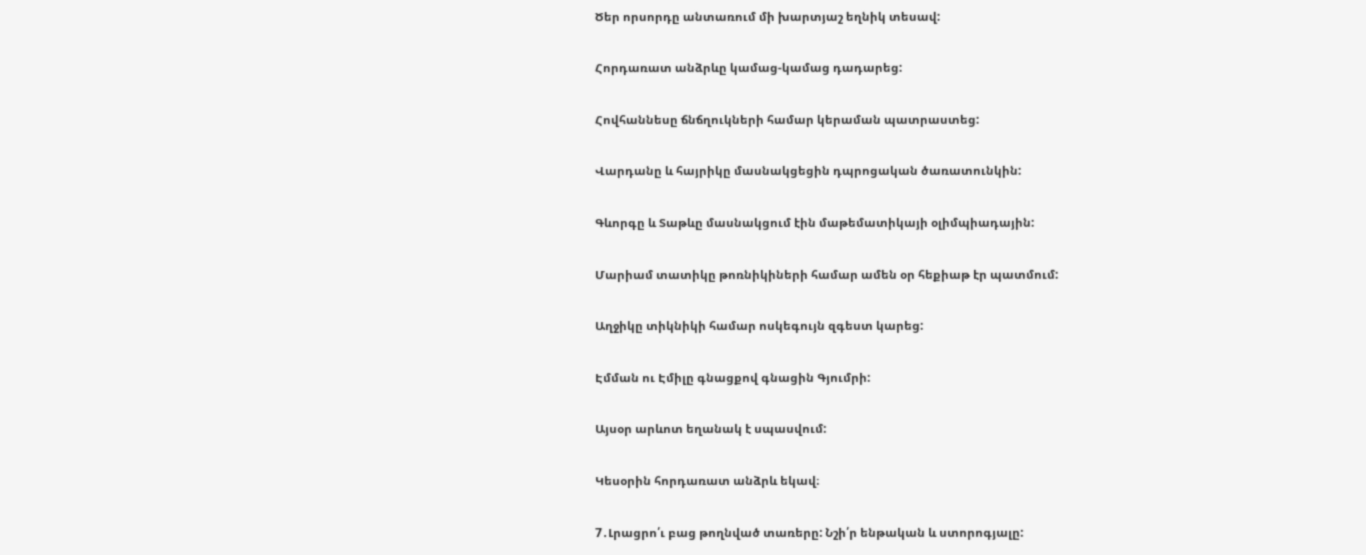Ծեր որսորդը անտառում մի խարտյաշ եղնիկ տեսավ:

Հորդառատ անձրևը կամաց-կամաց դադարեց:

Հովհաննեսը ճնճղուկների համար կերաման պատրաստեց:

Վարդանը և հայրիկը մասնակցեցին դպրոցական ծառատունկին:

Գևորգը և Տաթևը մասնակցում էին մաթեմատիկայի օլիմպիադային:

Մարիամ տատիկը թոռնիկիների համար ամեն օր հեքիաթ էր պատմում:

Աղջիկը տիկնիկի համար ոսկեգույն զգեստ կարեց:

Էմման ու Էմիլը գնացքով գնացին Գյումրի:

Այսօր արևոտ եղանակ է սպասվում:

Կեսօրին հորդառատ անձրև եկավ։

7․Լրացրո՛ւ բաց թողնված տառերը: Նշի՛ր ենթական և ստորոգյալը: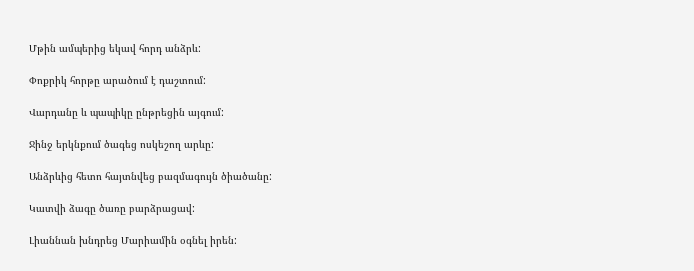Մթին ամպերից եկավ հորդ անձրև:

Փոքրիկ հորթը արածում է դաշտում:

Վարդանը և պապիկը ընթրեցին այգում:

Ջինջ երկնքում ծագեց ոսկեշող արևը:

Անձրևից հետո հայտնվեց բազմագույն ծիածանը:

Կատվի ձագը ծառը բարձրացավ:

Լիաննան խնդրեց Մարիամին օգնել իրեն: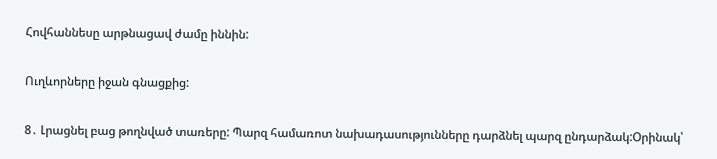Հովհաննեսը արթնացավ ժամը իննին:

Ուղևորները իջան գնացքից:

8․ Լրացնել բաց թողնված տառերը: Պարզ համառոտ նախադասությունները դարձնել պարզ ընդարձակ:Օրինակ՝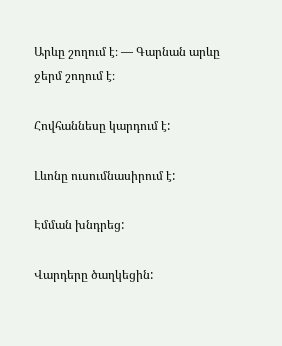Արևը շողում է։ — Գարնան արևը ջերմ շողում է։

Հովհաննեսը կարդում է:

Լևոնը ուսումնասիրում է:

Էմման խնդրեց:

Վարդերը ծաղկեցին: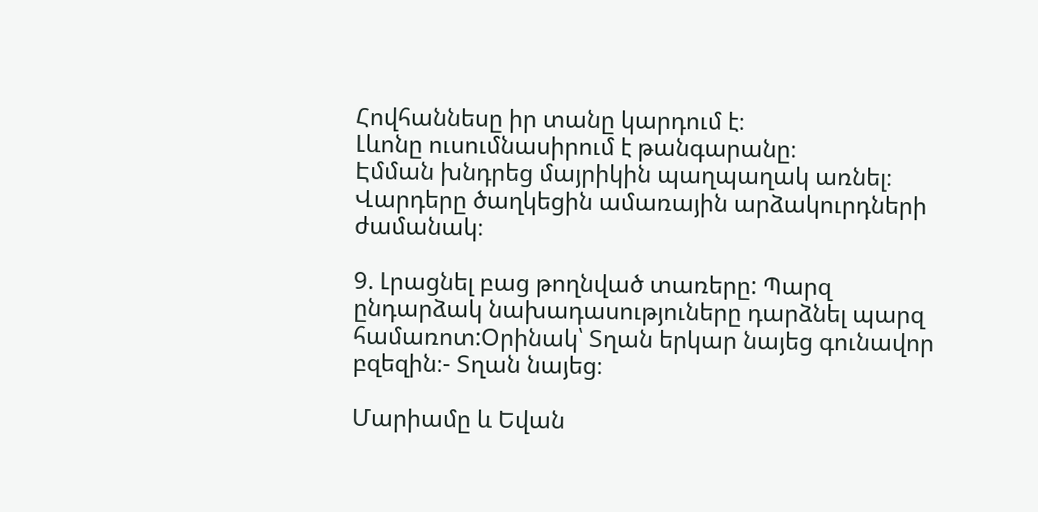Հովհաննեսը իր տանը կարդում է։
Լևոնը ուսումնասիրում է թանգարանը։
Էմման խնդրեց մայրիկին պաղպաղակ առնել։
Վարդերը ծաղկեցին ամառային արձակուրդների ժամանակ։

9. Լրացնել բաց թողնված տառերը: Պարզ ընդարձակ նախադասություները դարձնել պարզ համառոտ:Օրինակ՝ Տղան երկար նայեց գունավոր բզեզին։- Տղան նայեց։

Մարիամը և Եվան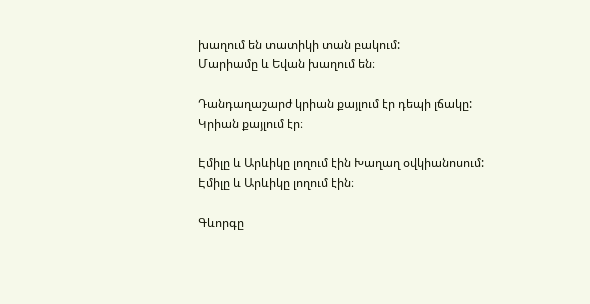խաղում են տատիկի տան բակում:
Մարիամը և Եվան խաղում են։

Դանդաղաշարժ կրիան քայլում էր դեպի լճակը:
Կրիան քայլում էր։

Էմիլը և Արևիկը լողում էին Խաղաղ օվկիանոսում:
Էմիլը և Արևիկը լողում էին։

Գևորգը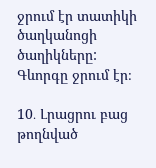ջրում էր տատիկի ծաղկանոցի ծաղիկները:
Գևորգը ջրում էր։

10․ Լրացրու բաց թողնված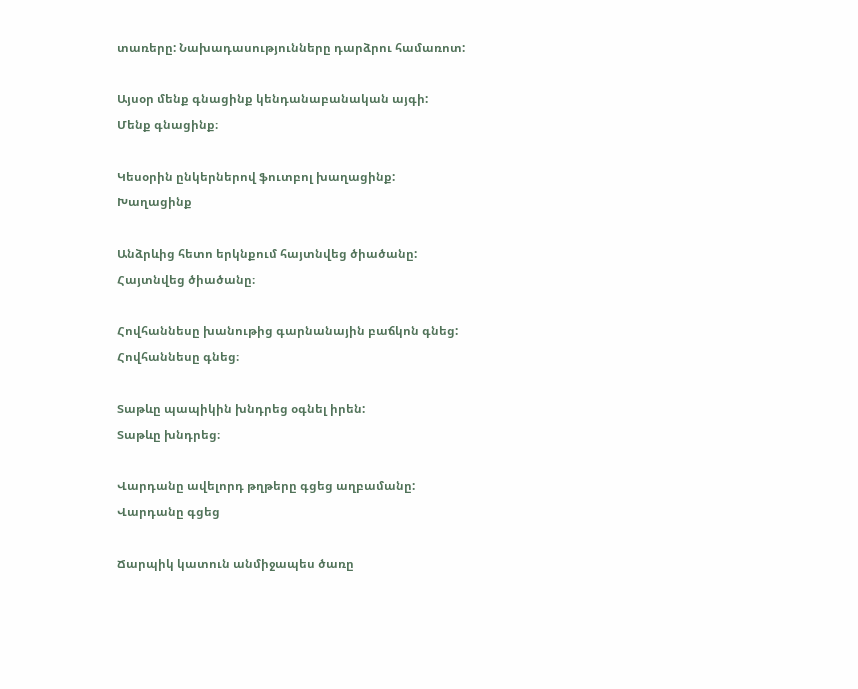տառերը: Նախադասությունները դարձրու համառոտ:

Այսօր մենք գնացինք կենդանաբանական այգի:
Մենք գնացինք։

Կեսօրին ընկերներով ֆուտբոլ խաղացինք:
Խաղացինք

Անձրևից հետո երկնքում հայտնվեց ծիածանը:
Հայտնվեց ծիածանը։

Հովհաննեսը խանութից գարնանային բաճկոն գնեց:
Հովհաննեսը գնեց։

Տաթևը պապիկին խնդրեց օգնել իրեն:
Տաթևը խնդրեց։

Վարդանը ավելորդ թղթերը գցեց աղբամանը:
Վարդանը գցեց

Ճարպիկ կատուն անմիջապես ծառը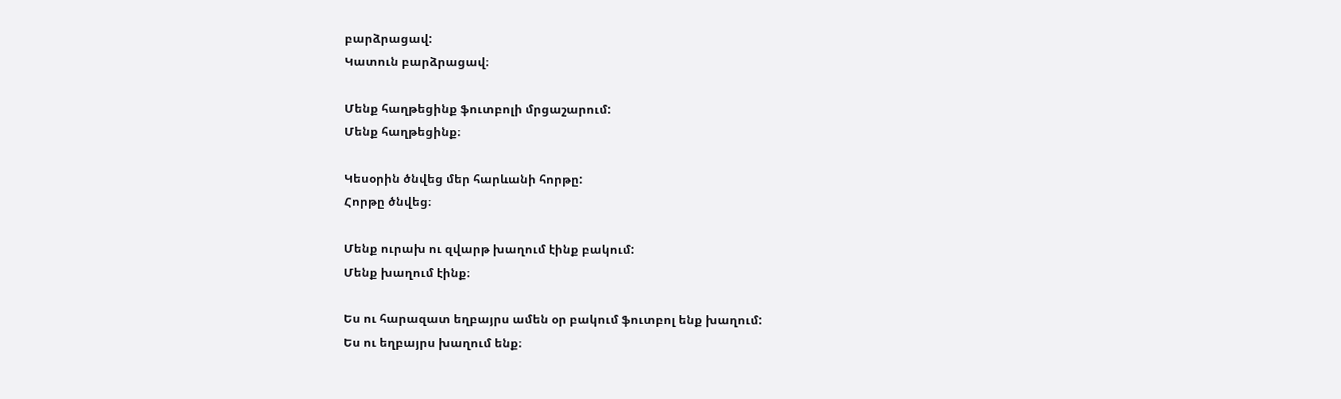բարձրացավ:
Կատուն բարձրացավ։

Մենք հաղթեցինք ֆուտբոլի մրցաշարում:
Մենք հաղթեցինք։

Կեսօրին ծնվեց մեր հարևանի հորթը:
Հորթը ծնվեց։

Մենք ուրախ ու զվարթ խաղում էինք բակում:
Մենք խաղում էինք։

Ես ու հարազատ եղբայրս ամեն օր բակում ֆուտբոլ ենք խաղում:
Ես ու եղբայրս խաղում ենք։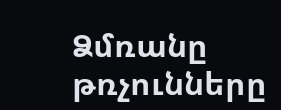Ձմռանը թռչունները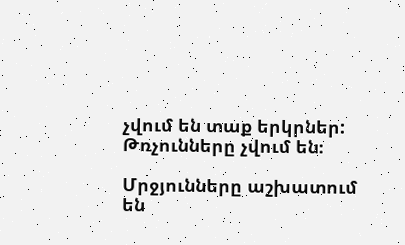չվում են տաք երկրներ:
Թռչունները չվում են։

Մրջյունները աշխատում են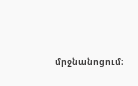մրջնանոցում։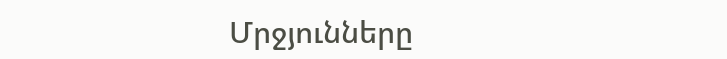Մրջյունները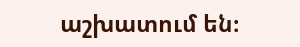աշխատում են։